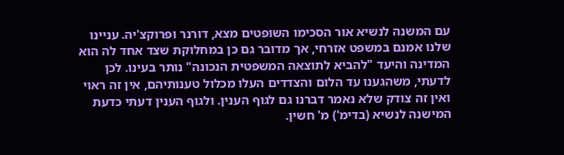עם המשנה לנשיא אור הסכימו השופטים מצא, דורנר ופרוקצ'יה. עניינו שלנו אמנם במשפט אזרחי, אך מדובר גם כן במחלוקת שצד אחד לה הוא המדינה והיעד "להביא לתוצאה המשפטית הנכונה" נותר בעינו. לכן לדעתי, משהגענו עד הלום והצדדים העלו מכלול טענותיהם, אין זה ראוי ואין זה צודק שלא נאמר דברנו גם לגוף הענין. ולגוף הענין דעתי כדעת המישנה לנשיא (בדימ') מ' חשין.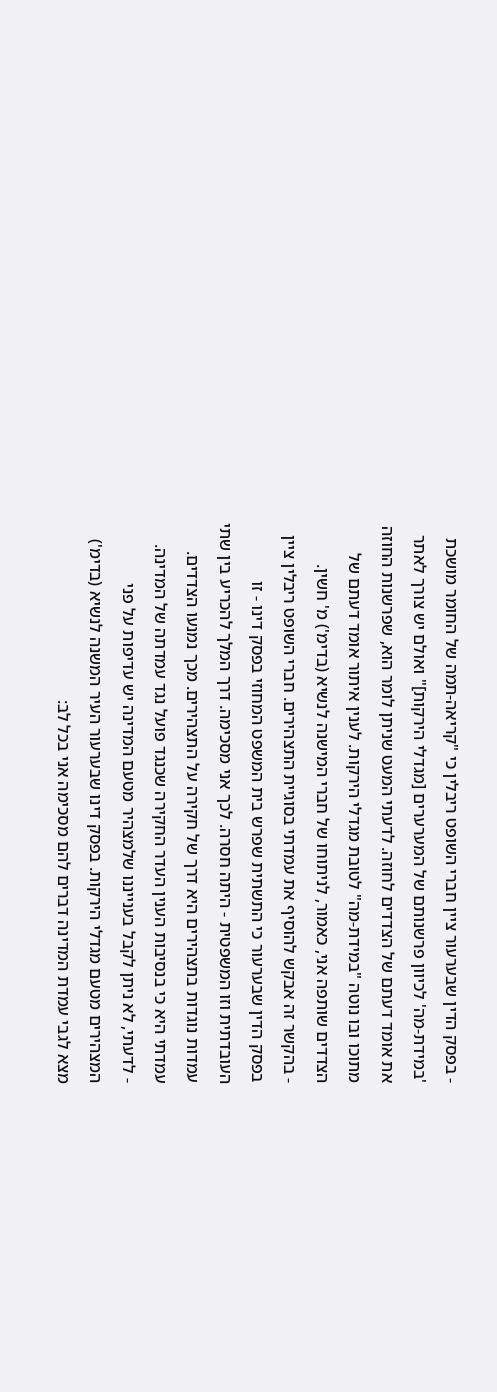- בפסק הדין שבערעור ציין חברי השופט ריבלין כי "קריאה-תמה של החומר מושכת 'במידת-מה' לכיוון פרשנותם של המערערים [מגדלי הירקות]" ואולם יש צורך לאתר את אומד דעתם של הצדדים לחוזה. לדעתי המעט שניתן לומר הוא, שפרשנות החוזה מתוכו ובו נוטה "במידת-מה" לטובת מגדלי הירקות. לענין איתור אומד דעתם של הצדדים שותפה אני, כאמור, לניתוחו של חברי המישנה לנשיא (בדימ') מ' חשין.
- בהקשר זה אבקש להוסיף את עמדתי בסוגיית התצהירים. חברי השופט ריבלין ציין בפסק הדין שבערעור כי התשתית שפרש בית המשפט המחוזי בפסק דינו - זו העובדתית וזו המשפטית - היתה חסרה. לכך אני מסכימה. דרך המלך להכריע בין שתי עמדות נוגדות בתצהירים היא דרך של חקירה על התצהירים. מכך נמנעו הצדדים. עמדתי היא כי בנסיבות הענין העדר החקירה שכנגד פועל נגד עמדתה של המדינה.
- לדעתי, לא ניתן לקבל בענייננו שלמצהיר מטעם המדינה יש עדיפות על פני המצהירים מטעם מגדלי הירקות. בפסק דינו שבערעור העיר המשנה לנשיא (בדימ') מצא לגבי עמדת המדינה דברים להם מסכימה אני בכל לב: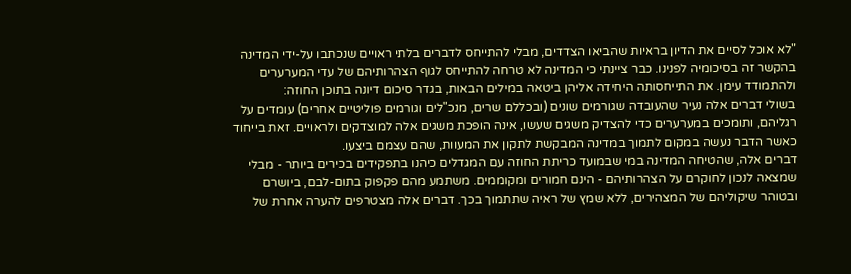"לא אוכל לסיים את הדיון בראיות שהביאו הצדדים, מבלי להתייחס לדברים בלתי ראויים שנכתבו על-ידי המדינה בהקשר זה בסיכומיה לפנינו. כבר ציינתי כי המדינה לא טרחה להתייחס לגוף הצהרותיהם של עדי המערערים ולהתמודד עימן. את התייחסותה היחידה אליהן ביטאה במילים הבאות, בגדר סיכום דיונה בתוכן החוזה:
בשולי דברים אלה נעיר שהעובדה שגורמים שונים (ובכללם שרים, מנכ"לים וגורמים פוליטיים אחרים) עומדים על רגליהם, ותומכים במערערים כדי להצדיק משגים שעשו, אינה הופכת משגים אלה למוצדקים ולראויים. זאת בייחוד כאשר הדבר נעשה במקום לתמוך במדינה המבקשת לתקון את המעוות, שהם עצמם ביצעו.
דברים אלה, שהטיחה המדינה במי שבמועד כריתת החוזה עם המגדלים כיהנו בתפקידים בכירים ביותר - מבלי שמצאה לנכון לחוקרם על הצהרותיהם - הינם חמורים ומקוממים. משתמע מהם פקפוק בתום-לבם, ביושרם ובטוהר שיקוליהם של המצהירים, ללא שמץ של ראיה שתתמוך בכך. דברים אלה מצטרפים להערה אחרת של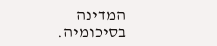המדינה בסיכומיה.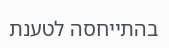בהתייחסה לטענת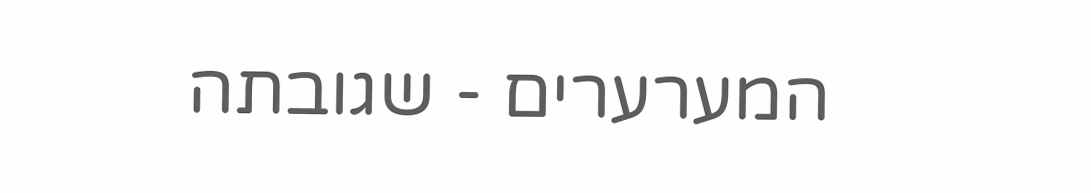המערערים - שגובתה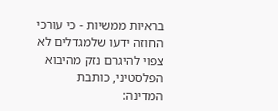בראיות ממשיות - כי עורכי החוזה ידעו שלמגדלים לא צפוי להיגרם נזק מהיבוא הפלסטיני, כותבת המדינה: